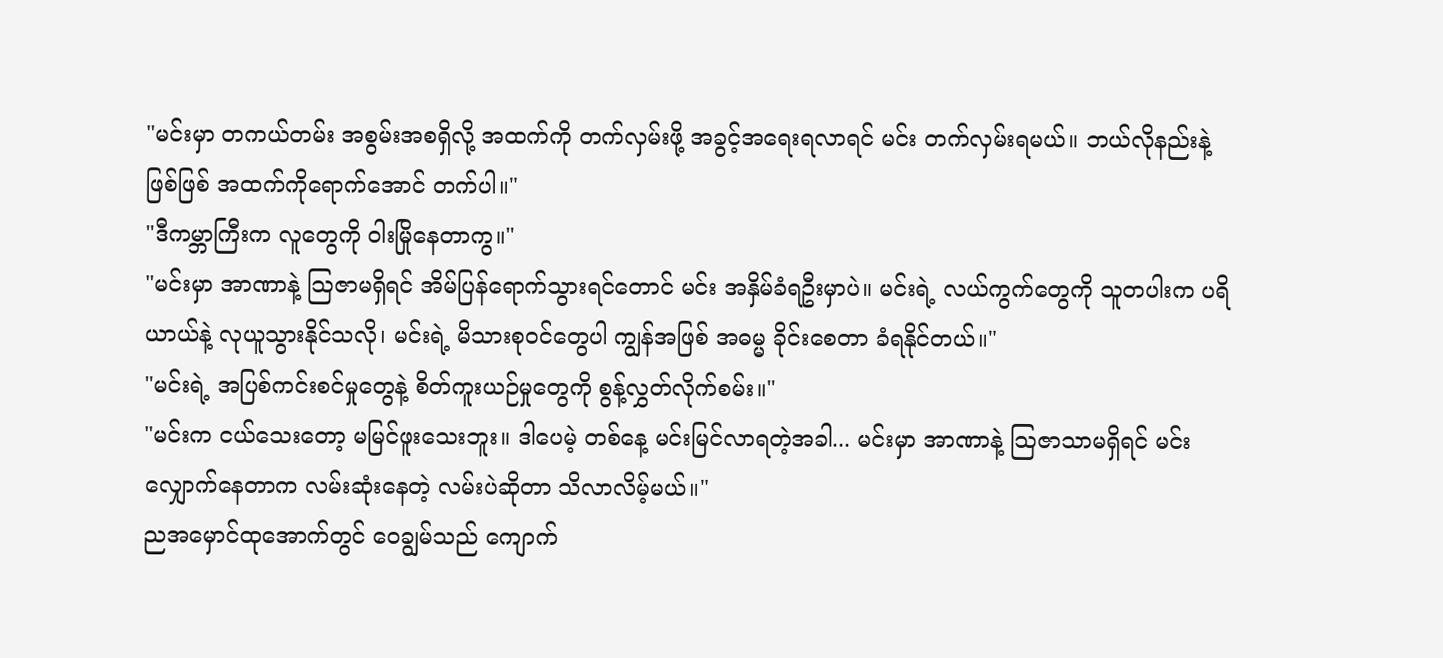"မင်းမှာ တကယ်တမ်း အစွမ်းအစရှိလို့ အထက်ကို တက်လှမ်းဖို့ အခွင့်အရေးရလာရင် မင်း တက်လှမ်းရမယ်။ ဘယ်လိုနည်းနဲ့ဖြစ်ဖြစ် အထက်ကိုရောက်အောင် တက်ပါ။"
"ဒီကမ္ဘာကြီးက လူတွေကို ဝါးမြိုနေတာကွ။"
"မင်းမှာ အာဏာနဲ့ သြဇာမရှိရင် အိမ်ပြန်ရောက်သွားရင်တောင် မင်း အနှိမ်ခံရဦးမှာပဲ။ မင်းရဲ့ လယ်ကွက်တွေကို သူတပါးက ပရိယာယ်နဲ့ လုယူသွားနိုင်သလို၊ မင်းရဲ့ မိသားစုဝင်တွေပါ ကျွန်အဖြစ် အဓမ္မ ခိုင်းစေတာ ခံရနိုင်တယ်။"
"မင်းရဲ့ အပြစ်ကင်းစင်မှုတွေနဲ့ စိတ်ကူးယဉ်မှုတွေကို စွန့်လွှတ်လိုက်စမ်း။"
"မင်းက ငယ်သေးတော့ မမြင်ဖူးသေးဘူး။ ဒါပေမဲ့ တစ်နေ့ မင်းမြင်လာရတဲ့အခါ... မင်းမှာ အာဏာနဲ့ သြဇာသာမရှိရင် မင်း လျှောက်နေတာက လမ်းဆုံးနေတဲ့ လမ်းပဲဆိုတာ သိလာလိမ့်မယ်။"
ညအမှောင်ထုအောက်တွင် ဝေချွမ်သည် ကျောက်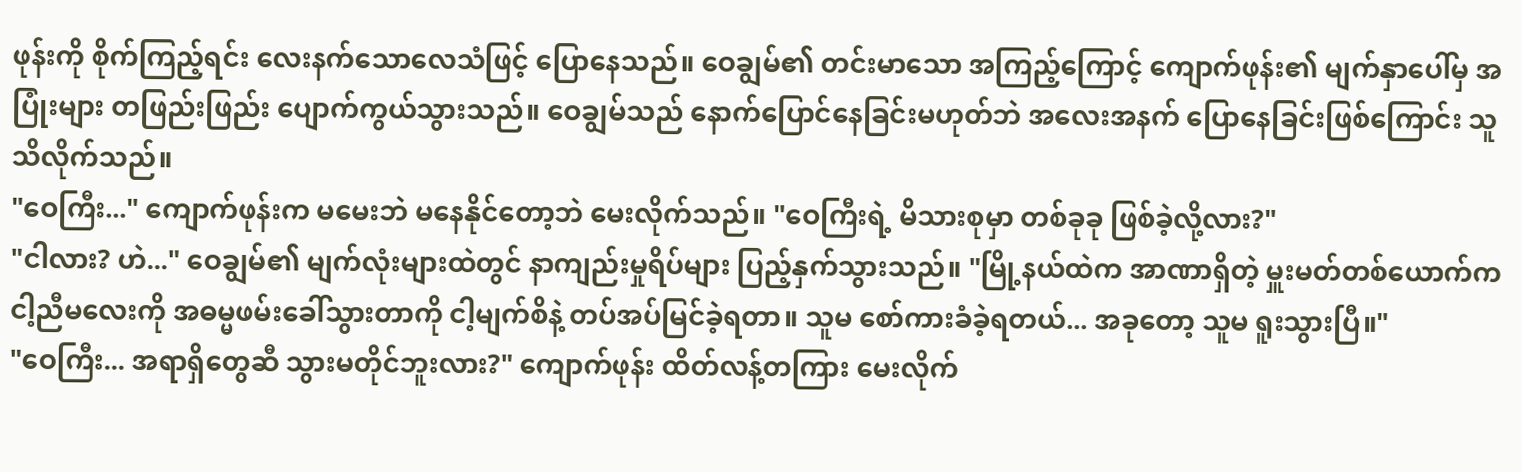ဖုန်းကို စိုက်ကြည့်ရင်း လေးနက်သောလေသံဖြင့် ပြောနေသည်။ ဝေချွမ်၏ တင်းမာသော အကြည့်ကြောင့် ကျောက်ဖုန်း၏ မျက်နှာပေါ်မှ အပြုံးများ တဖြည်းဖြည်း ပျောက်ကွယ်သွားသည်။ ဝေချွမ်သည် နောက်ပြောင်နေခြင်းမဟုတ်ဘဲ အလေးအနက် ပြောနေခြင်းဖြစ်ကြောင်း သူ သိလိုက်သည်။
"ဝေကြီး..." ကျောက်ဖုန်းက မမေးဘဲ မနေနိုင်တော့ဘဲ မေးလိုက်သည်။ "ဝေကြီးရဲ့ မိသားစုမှာ တစ်ခုခု ဖြစ်ခဲ့လို့လား?"
"ငါလား? ဟဲ..." ဝေချွမ်၏ မျက်လုံးများထဲတွင် နာကျည်းမှုရိပ်များ ပြည့်နှက်သွားသည်။ "မြို့နယ်ထဲက အာဏာရှိတဲ့ မှူးမတ်တစ်ယောက်က ငါ့ညီမလေးကို အဓမ္မဖမ်းခေါ်သွားတာကို ငါ့မျက်စိနဲ့ တပ်အပ်မြင်ခဲ့ရတာ။ သူမ စော်ကားခံခဲ့ရတယ်... အခုတော့ သူမ ရူးသွားပြီ။"
"ဝေကြီး... အရာရှိတွေဆီ သွားမတိုင်ဘူးလား?" ကျောက်ဖုန်း ထိတ်လန့်တကြား မေးလိုက်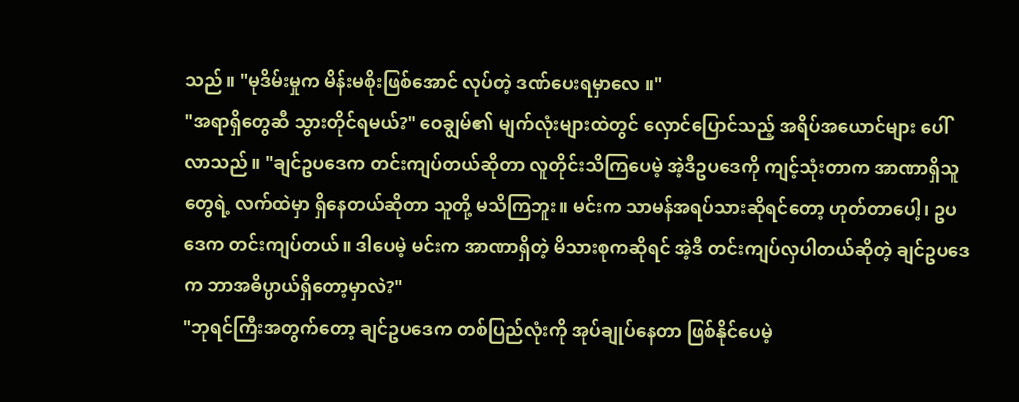သည်။ "မုဒိမ်းမှုက မိန်းမစိုးဖြစ်အောင် လုပ်တဲ့ ဒဏ်ပေးရမှာလေ ။"
"အရာရှိတွေဆီ သွားတိုင်ရမယ်?" ဝေချွမ်၏ မျက်လုံးများထဲတွင် လှောင်ပြောင်သည့် အရိပ်အယောင်များ ပေါ်လာသည်။ "ချင်ဥပဒေက တင်းကျပ်တယ်ဆိုတာ လူတိုင်းသိကြပေမဲ့ အဲ့ဒီဥပဒေကို ကျင့်သုံးတာက အာဏာရှိသူတွေရဲ့ လက်ထဲမှာ ရှိနေတယ်ဆိုတာ သူတို့ မသိကြဘူး။ မင်းက သာမန်အရပ်သားဆိုရင်တော့ ဟုတ်တာပေါ့၊ ဥပဒေက တင်းကျပ်တယ်။ ဒါပေမဲ့ မင်းက အာဏာရှိတဲ့ မိသားစုကဆိုရင် အဲ့ဒီ တင်းကျပ်လှပါတယ်ဆိုတဲ့ ချင်ဥပဒေက ဘာအဓိပ္ပာယ်ရှိတော့မှာလဲ?"
"ဘုရင်ကြီးအတွက်တော့ ချင်ဥပဒေက တစ်ပြည်လုံးကို အုပ်ချုပ်နေတာ ဖြစ်နိုင်ပေမဲ့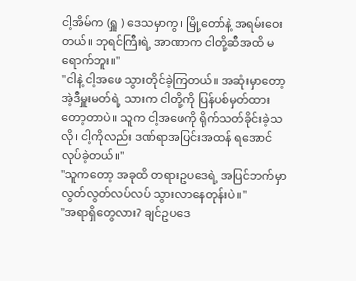ငါ့အိမ်က (ရှူ ) ဒေသမှာကွ၊ မြို့တော်နဲ့ အရမ်းဝေးတယ်။ ဘုရင်ကြီးရဲ့ အာဏာက ငါတို့ဆီအထိ မရောက်ဘူး။"
"ငါနဲ့ ငါ့အဖေ သွားတိုင်ခဲ့ကြတယ်။ အဆုံးမှာတော့ အဲ့ဒီမှူးမတ်ရဲ့ သားက ငါတို့ကို ပြန်ပစ်မှတ်ထားတော့တာပဲ။ သူက ငါ့အဖေကို ရိုက်သတ်ခိုင်းခဲ့သလို၊ ငါ့ကိုလည်း ဒဏ်ရာအပြင်းအထန် ရအောင် လုပ်ခဲ့တယ်။"
"သူကတော့ အခုထိ တရားဥပဒေရဲ့ အပြင်ဘက်မှာ လွတ်လွတ်လပ်လပ် သွားလာနေတုန်းပဲ။"
"အရာရှိတွေလား? ချင်ဥပဒေ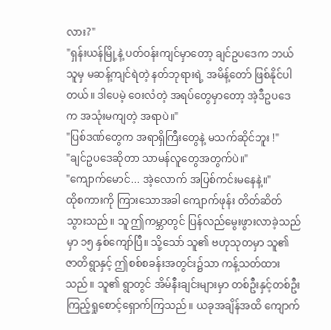လား?"
"ရှန်းယန်မြို့နဲ့ ပတ်ဝန်းကျင်မှာတော့ ချင်ဥပဒေက ဘယ်သူမှ မဆန့်ကျင်ရဲတဲ့ နတ်ဘုရားရဲ့ အမိန့်တော် ဖြစ်နိုင်ပါတယ်။ ဒါပေမဲ့ ဝေးလံတဲ့ အရပ်တွေမှာတော့ အဲ့ဒီဥပဒေက အသုံးမကျတဲ့ အရာပဲ။"
"ပြစ်ဒဏ်တွေက အရာရှိကြီးတွေနဲ့ မသက်ဆိုင်ဘူး !"
"ချင်ဥပဒေဆိုတာ သာမန်လူတွေအတွက်ပဲ။"
"ကျောက်မောင်... အဲ့လောက် အပြစ်ကင်းမနေနဲ့။"
ထိုစကားကို ကြားသောအခါ ကျောက်ဖုန်း တိတ်ဆိတ်သွားသည်။ သူ ဤကမ္ဘာတွင် ပြန်လည်မွေးဖွားလာခဲ့သည်မှာ ၁၅ နှစ်ကျော်ပြီ။ သို့သော် သူ၏ ဗဟုသုတမှာ သူ၏ ဇာတိရွာနှင့် ဤစစ်စခန်းအတွင်း၌သာ ကန့်သတ်ထားသည်။ သူ၏ ရွာတွင် အိမ်နီးချင်းများမှာ တစ်ဦးနှင့်တစ်ဦး ကြည့်ရှုစောင့်ရှောက်ကြသည်။ ယခုအချိန်အထိ ကျောက်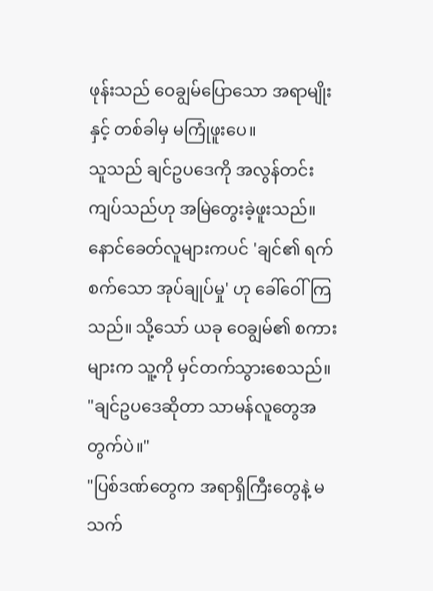ဖုန်းသည် ဝေချွမ်ပြောသော အရာမျိုးနှင့် တစ်ခါမှ မကြုံဖူးပေ။
သူသည် ချင်ဥပဒေကို အလွန်တင်းကျပ်သည်ဟု အမြဲတွေးခဲ့ဖူးသည်။ နောင်ခေတ်လူများကပင် 'ချင်၏ ရက်စက်သော အုပ်ချုပ်မှု' ဟု ခေါ်ဝေါ်ကြသည်။ သို့သော် ယခု ဝေချွမ်၏ စကားများက သူ့ကို မှင်တက်သွားစေသည်။
"ချင်ဥပဒေဆိုတာ သာမန်လူတွေအတွက်ပဲ။"
"ပြစ်ဒဏ်တွေက အရာရှိကြီးတွေနဲ့ မသက်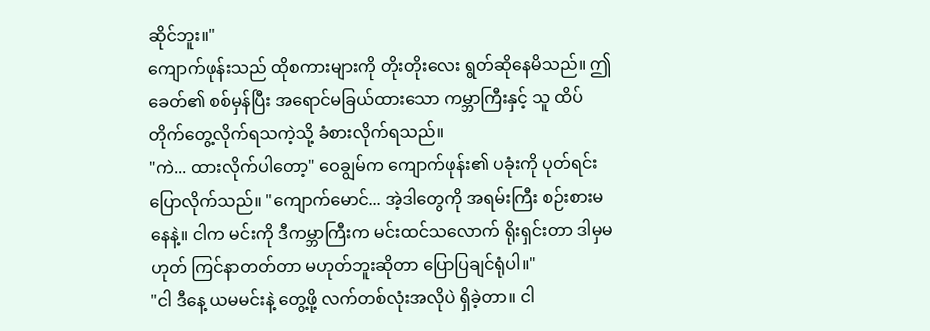ဆိုင်ဘူး။"
ကျောက်ဖုန်းသည် ထိုစကားများကို တိုးတိုးလေး ရွတ်ဆိုနေမိသည်။ ဤခေတ်၏ စစ်မှန်ပြီး အရောင်မခြယ်ထားသော ကမ္ဘာကြီးနှင့် သူ ထိပ်တိုက်တွေ့လိုက်ရသကဲ့သို့ ခံစားလိုက်ရသည်။
"ကဲ... ထားလိုက်ပါတော့" ဝေချွမ်က ကျောက်ဖုန်း၏ ပခုံးကို ပုတ်ရင်း ပြောလိုက်သည်။ "ကျောက်မောင်... အဲ့ဒါတွေကို အရမ်းကြီး စဉ်းစားမနေနဲ့။ ငါက မင်းကို ဒီကမ္ဘာကြီးက မင်းထင်သလောက် ရိုးရှင်းတာ ဒါမှမဟုတ် ကြင်နာတတ်တာ မဟုတ်ဘူးဆိုတာ ပြောပြချင်ရုံပါ။"
"ငါ ဒီနေ့ ယမမင်းနဲ့ တွေ့ဖို့ လက်တစ်လုံးအလိုပဲ ရှိခဲ့တာ။ ငါ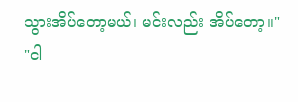သွားအိပ်တော့မယ်၊ မင်းလည်း အိပ်တော့။"
"ငါ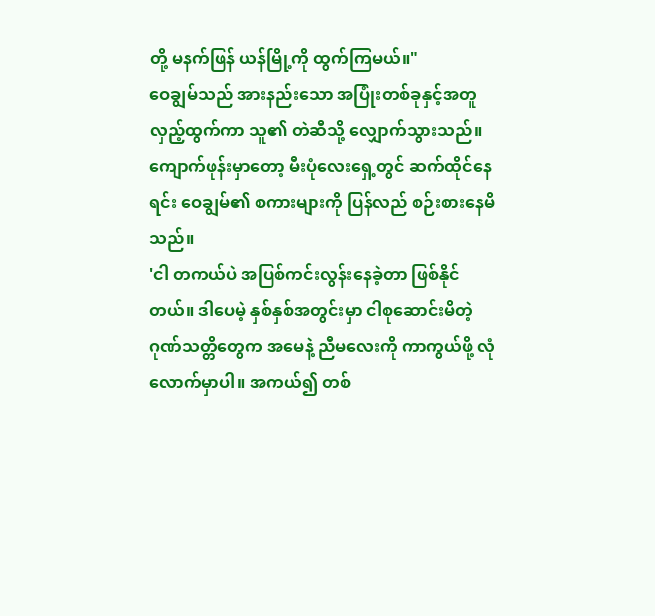တို့ မနက်ဖြန် ယန်မြို့ကို ထွက်ကြမယ်။"
ဝေချွမ်သည် အားနည်းသော အပြုံးတစ်ခုနှင့်အတူ လှည့်ထွက်ကာ သူ၏ တဲဆီသို့ လျှောက်သွားသည်။ ကျောက်ဖုန်းမှာတော့ မီးပုံလေးရှေ့တွင် ဆက်ထိုင်နေရင်း ဝေချွမ်၏ စကားများကို ပြန်လည် စဉ်းစားနေမိသည်။
'ငါ တကယ်ပဲ အပြစ်ကင်းလွန်းနေခဲ့တာ ဖြစ်နိုင်တယ်။ ဒါပေမဲ့ နှစ်နှစ်အတွင်းမှာ ငါစုဆောင်းမိတဲ့ ဂုဏ်သတ္တိတွေက အမေနဲ့ ညီမလေးကို ကာကွယ်ဖို့ လုံလောက်မှာပါ။ အကယ်၍ တစ်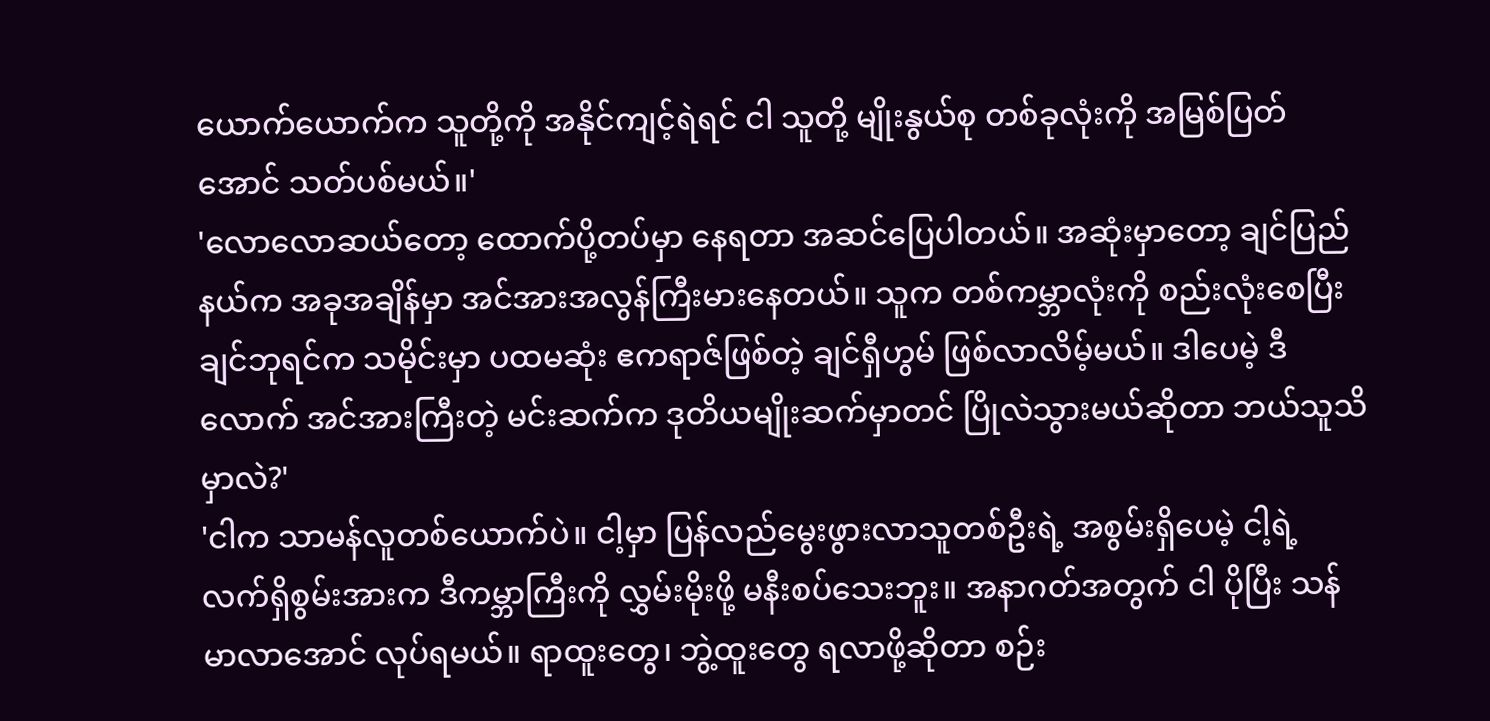ယောက်ယောက်က သူတို့ကို အနိုင်ကျင့်ရဲရင် ငါ သူတို့ မျိုးနွယ်စု တစ်ခုလုံးကို အမြစ်ပြတ်အောင် သတ်ပစ်မယ်။'
'လောလောဆယ်တော့ ထောက်ပို့တပ်မှာ နေရတာ အဆင်ပြေပါတယ်။ အဆုံးမှာတော့ ချင်ပြည်နယ်က အခုအချိန်မှာ အင်အားအလွန်ကြီးမားနေတယ်။ သူက တစ်ကမ္ဘာလုံးကို စည်းလုံးစေပြီး ချင်ဘုရင်က သမိုင်းမှာ ပထမဆုံး ဧကရာဇ်ဖြစ်တဲ့ ချင်ရှီဟွမ် ဖြစ်လာလိမ့်မယ်။ ဒါပေမဲ့ ဒီလောက် အင်အားကြီးတဲ့ မင်းဆက်က ဒုတိယမျိုးဆက်မှာတင် ပြိုလဲသွားမယ်ဆိုတာ ဘယ်သူသိမှာလဲ?'
'ငါက သာမန်လူတစ်ယောက်ပဲ။ ငါ့မှာ ပြန်လည်မွေးဖွားလာသူတစ်ဦးရဲ့ အစွမ်းရှိပေမဲ့ ငါ့ရဲ့ လက်ရှိစွမ်းအားက ဒီကမ္ဘာကြီးကို လွှမ်းမိုးဖို့ မနီးစပ်သေးဘူး။ အနာဂတ်အတွက် ငါ ပိုပြီး သန်မာလာအောင် လုပ်ရမယ်။ ရာထူးတွေ၊ ဘွဲ့ထူးတွေ ရလာဖို့ဆိုတာ စဉ်း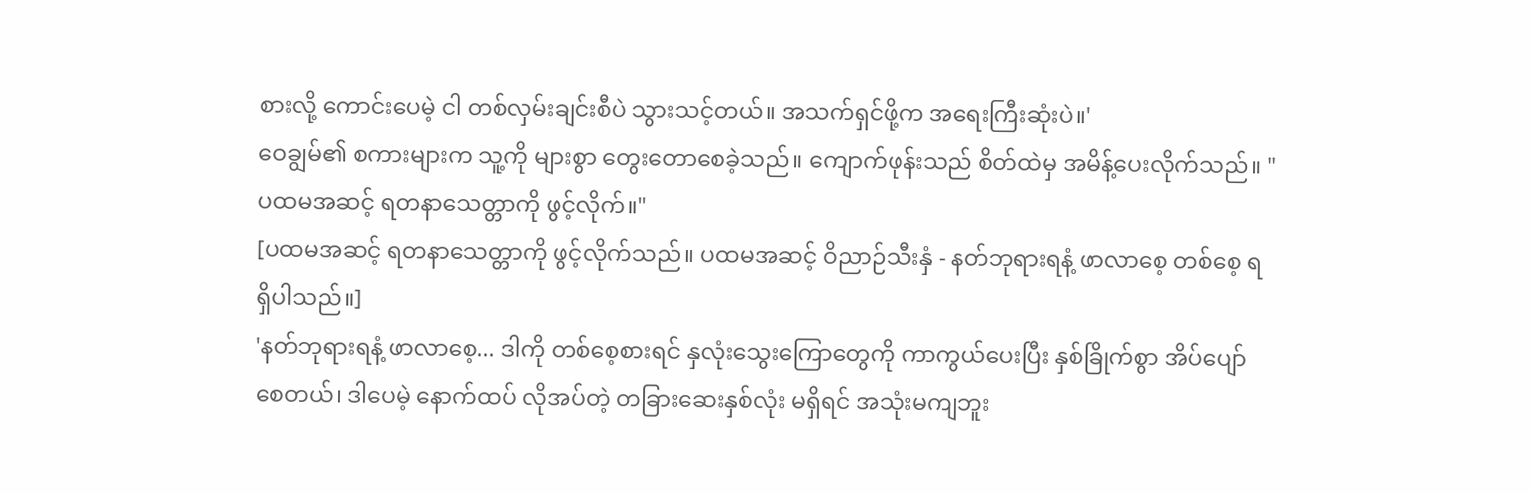စားလို့ ကောင်းပေမဲ့ ငါ တစ်လှမ်းချင်းစီပဲ သွားသင့်တယ်။ အသက်ရှင်ဖို့က အရေးကြီးဆုံးပဲ။'
ဝေချွမ်၏ စကားများက သူ့ကို များစွာ တွေးတောစေခဲ့သည်။ ကျောက်ဖုန်းသည် စိတ်ထဲမှ အမိန့်ပေးလိုက်သည်။ "ပထမအဆင့် ရတနာသေတ္တာကို ဖွင့်လိုက်။"
[ပထမအဆင့် ရတနာသေတ္တာကို ဖွင့်လိုက်သည်။ ပထမအဆင့် ဝိညာဉ်သီးနှံ - နတ်ဘုရားရနံ့ ဖာလာစေ့ တစ်စေ့ ရရှိပါသည်။]
'နတ်ဘုရားရနံ့ ဖာလာစေ့... ဒါကို တစ်စေ့စားရင် နှလုံးသွေးကြောတွေကို ကာကွယ်ပေးပြီး နှစ်ခြိုက်စွာ အိပ်ပျော်စေတယ်၊ ဒါပေမဲ့ နောက်ထပ် လိုအပ်တဲ့ တခြားဆေးနှစ်လုံး မရှိရင် အသုံးမကျဘူး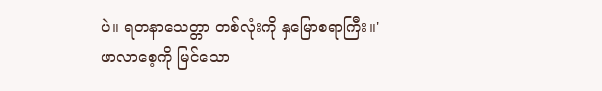ပဲ။ ရတနာသေတ္တာ တစ်လုံးကို နှမြောစရာကြီး။'
ဖာလာစေ့ကို မြင်သော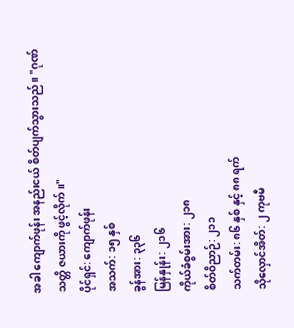အခါ ကျောက်ဖုန်း အနည်းငယ် စိတ်ပျက်သွားသည်။ "ဂုဏ်သတ္တိ ဇယားကို ဖွင့်လိုက်။"
ပိုင်ရှင်: ကျောက်ဖုန်း
အသက်: ၁၅ နှစ်
ခွန်အား: ၃၃၆
မြန်နှုန်း: ၂၁၆
ကိုယ်ခံစွမ်းအား: ၂၁၈
စိတ်ဝိညာဉ်: ၂၁၁
သက်တမ်း: ၈၆ နှစ် နှင့် ၈၈ ရက်
သိုလှောင်အိတ်: ၂ ကုဗမီ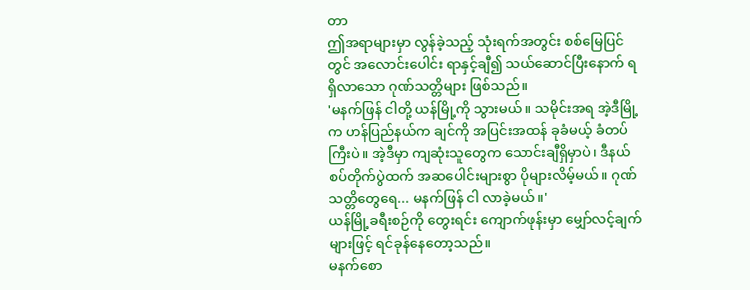တာ
ဤအရာများမှာ လွန်ခဲ့သည့် သုံးရက်အတွင်း စစ်မြေပြင်တွင် အလောင်းပေါင်း ရာနှင့်ချီ၍ သယ်ဆောင်ပြီးနောက် ရရှိလာသော ဂုဏ်သတ္တိများ ဖြစ်သည်။
'မနက်ဖြန် ငါတို့ ယန်မြို့ကို သွားမယ်။ သမိုင်းအရ အဲ့ဒီမြို့က ဟန်ပြည်နယ်က ချင်ကို အပြင်းအထန် ခုခံမယ့် ခံတပ်ကြီးပဲ။ အဲ့ဒီမှာ ကျဆုံးသူတွေက သောင်းချီရှိမှာပဲ၊ ဒီနယ်စပ်တိုက်ပွဲထက် အဆပေါင်းများစွာ ပိုများလိမ့်မယ်။ ဂုဏ်သတ္တိတွေရေ... မနက်ဖြန် ငါ လာခဲ့မယ်။'
ယန်မြို့ခရီးစဉ်ကို တွေးရင်း ကျောက်ဖုန်းမှာ မျှော်လင့်ချက်များဖြင့် ရင်ခုန်နေတော့သည်။
မနက်စော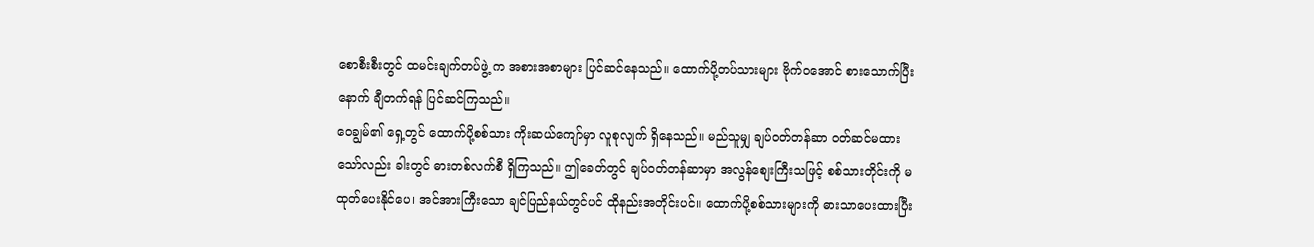စောစီးစီးတွင် ထမင်းချက်တပ်ဖွဲ့ က အစားအစာများ ပြင်ဆင်နေသည်။ ထောက်ပို့တပ်သားများ ဗိုက်ဝအောင် စားသောက်ပြီးနောက် ချီတက်ရန် ပြင်ဆင်ကြသည်။
ဝေချွမ်၏ ရှေ့တွင် ထောက်ပို့စစ်သား ကိုးဆယ်ကျော်မှာ လူစုလျက် ရှိနေသည်။ မည်သူမျှ ချပ်ဝတ်တန်ဆာ ဝတ်ဆင်မထားသော်လည်း ခါးတွင် ဓားတစ်လက်စီ ရှိကြသည်။ ဤခေတ်တွင် ချပ်ဝတ်တန်ဆာမှာ အလွန်စျေးကြီးသဖြင့် စစ်သားတိုင်းကို မထုတ်ပေးနိုင်ပေ၊ အင်အားကြီးသော ချင်ပြည်နယ်တွင်ပင် ထိုနည်းအတိုင်းပင်။ ထောက်ပို့စစ်သားများကို ဓားသာပေးထားပြီး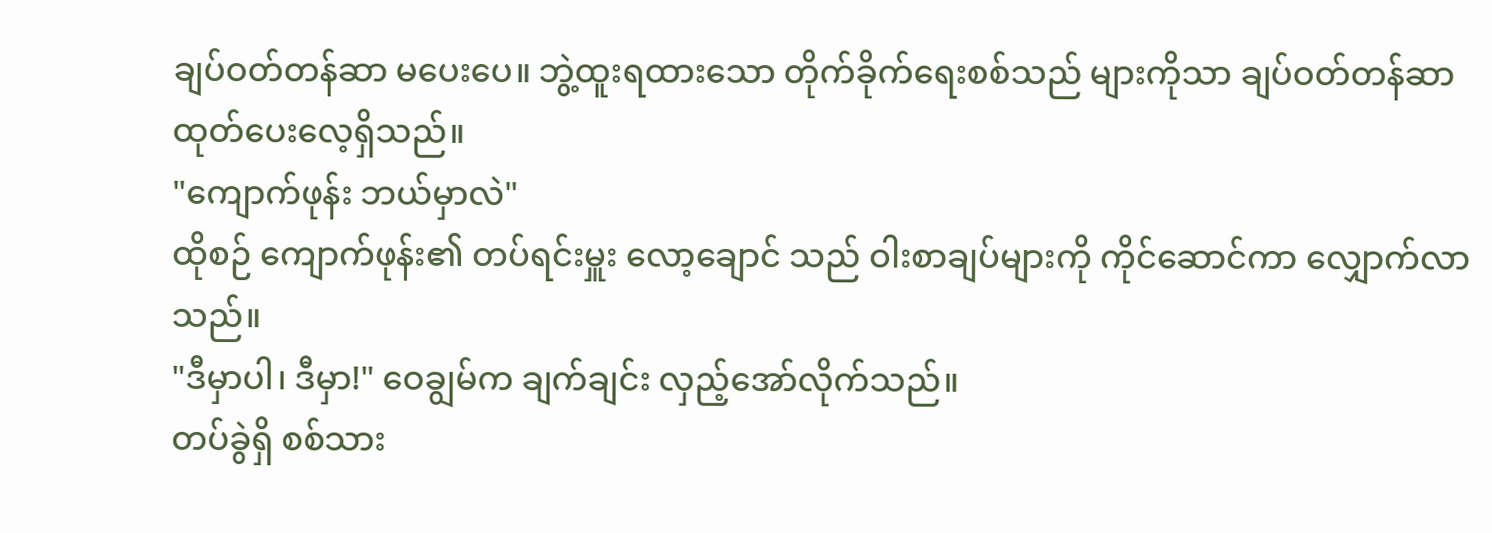ချပ်ဝတ်တန်ဆာ မပေးပေ။ ဘွဲ့ထူးရထားသော တိုက်ခိုက်ရေးစစ်သည် များကိုသာ ချပ်ဝတ်တန်ဆာ ထုတ်ပေးလေ့ရှိသည်။
"ကျောက်ဖုန်း ဘယ်မှာလဲ"
ထိုစဉ် ကျောက်ဖုန်း၏ တပ်ရင်းမှူး လော့ချောင် သည် ဝါးစာချပ်များကို ကိုင်ဆောင်ကာ လျှောက်လာသည်။
"ဒီမှာပါ၊ ဒီမှာ!" ဝေချွမ်က ချက်ချင်း လှည့်အော်လိုက်သည်။
တပ်ခွဲရှိ စစ်သား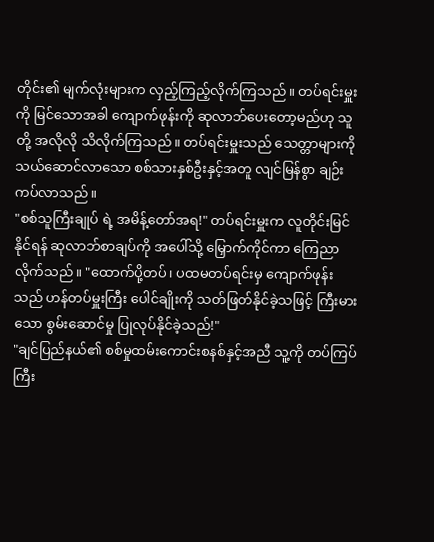တိုင်း၏ မျက်လုံးများက လှည့်ကြည့်လိုက်ကြသည်။ တပ်ရင်းမှူးကို မြင်သောအခါ ကျောက်ဖုန်းကို ဆုလာဘ်ပေးတော့မည်ဟု သူတို့ အလိုလို သိလိုက်ကြသည်။ တပ်ရင်းမှူးသည် သေတ္တာများကို သယ်ဆောင်လာသော စစ်သားနှစ်ဦးနှင့်အတူ လျင်မြန်စွာ ချဉ်းကပ်လာသည်။
"စစ်သူကြီးချုပ် ရဲ့ အမိန့်တော်အရ!" တပ်ရင်းမှူးက လူတိုင်းမြင်နိုင်ရန် ဆုလာဘ်စာချပ်ကို အပေါ်သို့ မြှောက်ကိုင်ကာ ကြေညာလိုက်သည်။ "ထောက်ပို့တပ်၊ ပထမတပ်ရင်းမှ ကျောက်ဖုန်းသည် ဟန်တပ်မှူးကြီး ပေါင်ချိုးကို သတ်ဖြတ်နိုင်ခဲ့သဖြင့် ကြီးမားသော စွမ်းဆောင်မှု ပြုလုပ်နိုင်ခဲ့သည်!"
"ချင်ပြည်နယ်၏ စစ်မှုထမ်းကောင်းစနစ်နှင့်အညီ သူ့ကို တပ်ကြပ်ကြီး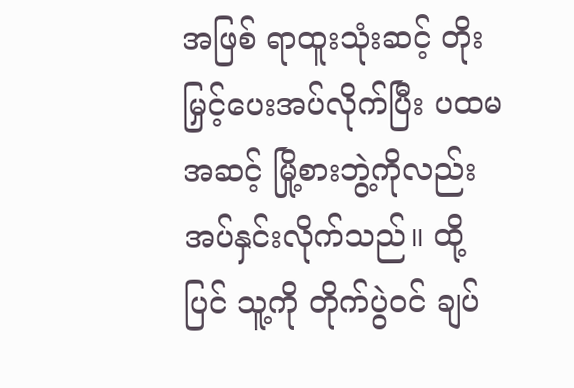အဖြစ် ရာထူးသုံးဆင့် တိုးမြှင့်ပေးအပ်လိုက်ပြီး ပထမအဆင့် မြို့စားဘွဲ့ကိုလည်း အပ်နှင်းလိုက်သည်။ ထို့ပြင် သူ့ကို တိုက်ပွဲဝင် ချပ်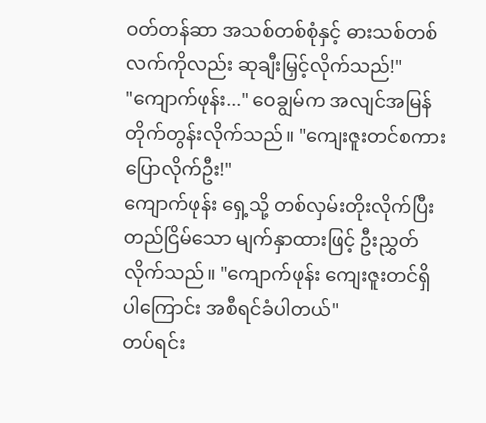ဝတ်တန်ဆာ အသစ်တစ်စုံနှင့် ဓားသစ်တစ်လက်ကိုလည်း ဆုချီးမြှင့်လိုက်သည်!"
"ကျောက်ဖုန်း..." ဝေချွမ်က အလျင်အမြန် တိုက်တွန်းလိုက်သည်။ "ကျေးဇူးတင်စကား ပြောလိုက်ဦး!"
ကျောက်ဖုန်း ရှေ့သို့ တစ်လှမ်းတိုးလိုက်ပြီး တည်ငြိမ်သော မျက်နှာထားဖြင့် ဦးညွှတ်လိုက်သည်။ "ကျောက်ဖုန်း ကျေးဇူးတင်ရှိပါကြောင်း အစီရင်ခံပါတယ်"
တပ်ရင်း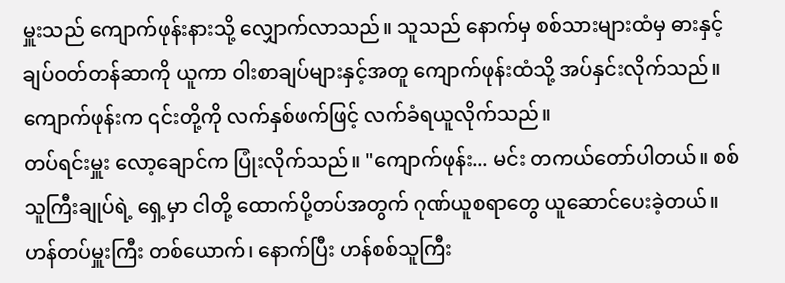မှူးသည် ကျောက်ဖုန်းနားသို့ လျှောက်လာသည်။ သူသည် နောက်မှ စစ်သားများထံမှ ဓားနှင့် ချပ်ဝတ်တန်ဆာကို ယူကာ ဝါးစာချပ်များနှင့်အတူ ကျောက်ဖုန်းထံသို့ အပ်နှင်းလိုက်သည်။ ကျောက်ဖုန်းက ၎င်းတို့ကို လက်နှစ်ဖက်ဖြင့် လက်ခံရယူလိုက်သည်။
တပ်ရင်းမှူး လော့ချောင်က ပြုံးလိုက်သည်။ "ကျောက်ဖုန်း... မင်း တကယ်တော်ပါတယ်။ စစ်သူကြီးချုပ်ရဲ့ ရှေ့မှာ ငါတို့ ထောက်ပို့တပ်အတွက် ဂုဏ်ယူစရာတွေ ယူဆောင်ပေးခဲ့တယ်။ ဟန်တပ်မှူးကြီး တစ်ယောက်၊ နောက်ပြီး ဟန်စစ်သူကြီး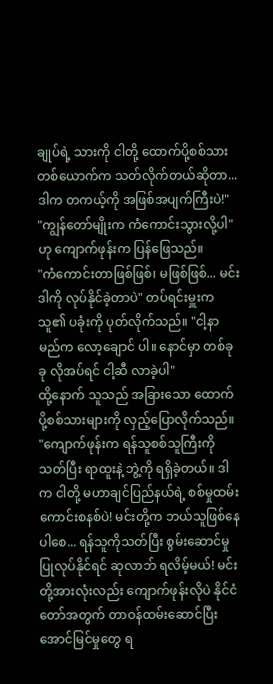ချုပ်ရဲ့ သားကို ငါတို့ ထောက်ပို့စစ်သားတစ်ယောက်က သတ်လိုက်တယ်ဆိုတာ... ဒါက တကယ့်ကို အဖြစ်အပျက်ကြီးပဲ!"
"ကျွန်တော်မျိုးက ကံကောင်းသွားလို့ပါ" ဟု ကျောက်ဖုန်းက ပြန်ဖြေသည်။
"ကံကောင်းတာဖြစ်ဖြစ်၊ မဖြစ်ဖြစ်... မင်း ဒါကို လုပ်နိုင်ခဲ့တာပဲ" တပ်ရင်းမှူးက သူ၏ ပခုံးကို ပုတ်လိုက်သည်။ "ငါ့နာမည်က လော့ချောင် ပါ။ နောင်မှာ တစ်ခုခု လိုအပ်ရင် ငါ့ဆီ လာခဲ့ပါ"
ထို့နောက် သူသည် အခြားသော ထောက်ပို့စစ်သားများကို လှည့်ပြောလိုက်သည်။ "ကျောက်ဖုန်းက ရန်သူစစ်သူကြီးကို သတ်ပြီး ရာထူးနဲ့ ဘွဲ့ကို ရရှိခဲ့တယ်။ ဒါက ငါတို့ မဟာချင်ပြည်နယ်ရဲ့ စစ်မှုထမ်းကောင်းစနစ်ပဲ! မင်းတို့က ဘယ်သူဖြစ်နေပါစေ... ရန်သူကိုသတ်ပြီး စွမ်းဆောင်မှု ပြုလုပ်နိုင်ရင် ဆုလာဘ် ရလိမ့်မယ်! မင်းတို့အားလုံးလည်း ကျောက်ဖုန်းလိုပဲ နိုင်ငံတော်အတွက် တာဝန်ထမ်းဆောင်ပြီး အောင်မြင်မှုတွေ ရ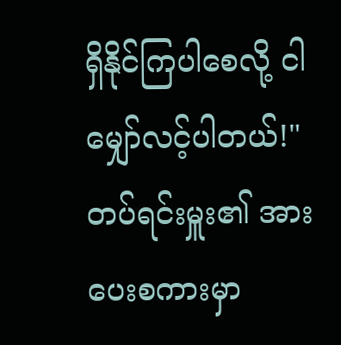ရှိနိုင်ကြပါစေလို့ ငါ မျှော်လင့်ပါတယ်!"
တပ်ရင်းမှူး၏ အားပေးစကားမှာ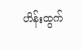ဟိန်းထွက်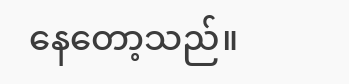နေတော့သည်။